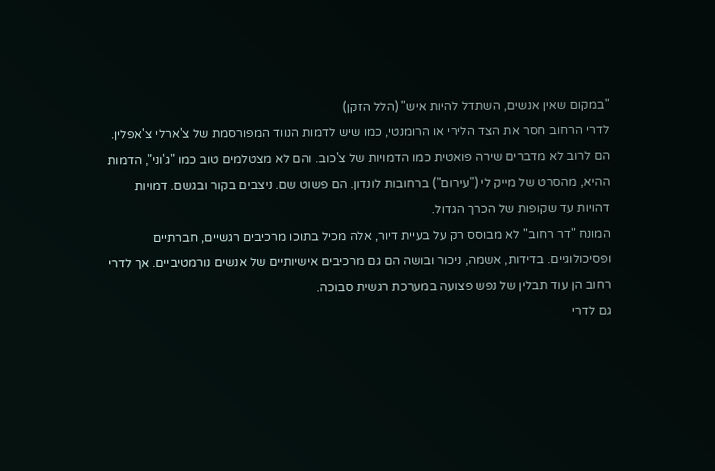"במקום שאין אנשים, השתדל להיות איש" (הלל הזקן)
לדרי הרחוב חסר את הצד הלירי או הרומנטי, כמו שיש לדמות הנווד המפורסמת של צ'ארלי צ'אפלין. הם לרוב לא מדברים שירה פואטית כמו הדמויות של צ'כוב. והם לא מצטלמים טוב כמו "ג'וני", הדמות ההיא, מהסרט של מייק לי ("עירום") ברחובות לונדון. הם פשוט שם. ניצבים בקור ובגשם. דמויות דהויות עד שקופות של הכרך הגדול.
המונח "דר רחוב" לא מבוסס רק על בעיית דיור, אלה מכיל בתוכו מרכיבים רגשיים, חברתיים ופסיכולוגיים. בדידות, אשמה, ניכור ובושה הם גם מרכיבים אישיותיים של אנשים נורמטיביים. אך לדרי רחוב הן עוד תבלין של נפש פצועה במערכת רגשית סבוכה.
גם לדרי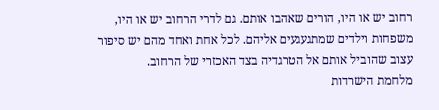רחוב יש או היו, הורים שאהבו אותם. גם לדרי הרחוב יש או היו, משפחות וילדים שמתגעגעים אליהם. לכל אחת ואחד מהם יש סיפור עצוב שהוביל אותם אל הטרגדיה בצד האכזרי של הרחוב.
מלחמת הישרדות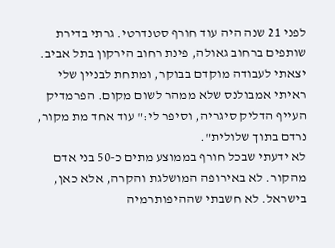לפני 21 שנה היה עוד חורף סטנדרטי. גרתי בדירת שותפים ברחוב גאולה, פינת רחוב הירקון בתל אביב. יצאתי לעבודה מוקדם בבוקר, ומתחת לבניין שלי ראיתי אמבולנס שלא ממהר לשום מקום. הפרמדיק העייף הדליק סיגריה, וסיפר לי:" עוד אחד מת מקור, נרדם בתוך שלולית".
לא ידעתי שבכל חורף בממוצע מתים כ-50 בני אדם מהקור. לא באירופה המושלגת והקרה, אלא כאן, בישראל. לא חשבתי שההיפותרמיה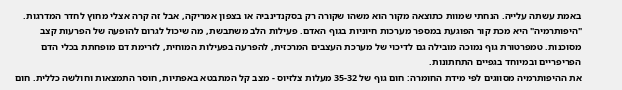באמת עשתה עלייה. הנחתי שמוות כתוצאה מקור הוא משהו שקורה רק בסקנדינביה או בצפון אמריקה, אבל זה קרה אצלי מחוץ לחדר המדרגות.
"היפותרמיה" היא מכת קור הפוגעת במספר מערכות חיוניות בגוף האדם. פעילות הלב משתבשת, מה שיכול לגרום להופעה של הפרעות קצב מסוכנות. טמפרטורת גוף נמוכה מובילה גם לדיכוי של מערכת העצבים המרכזית, להפרעה בפעילות המוחית, לזרימת דם מופחתת בכלי הדם הפריפריים ובמיוחד בגפיים התחתונות.
את ההיפותרמיה מסווגים לפי מידת החומרה: חום גוף של 35-32 מעלות צלזיוס - מצב קל המתבטא באפתיות, חוסר התמצאות וחולשה כללית. חום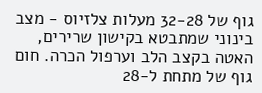גוף של 32-28 מעלות צלזיוס - מצב בינוני שמתבטא בקישון שרירים, האטה בקצב הלב וערפול הכרה. חום גוף של מתחת ל-28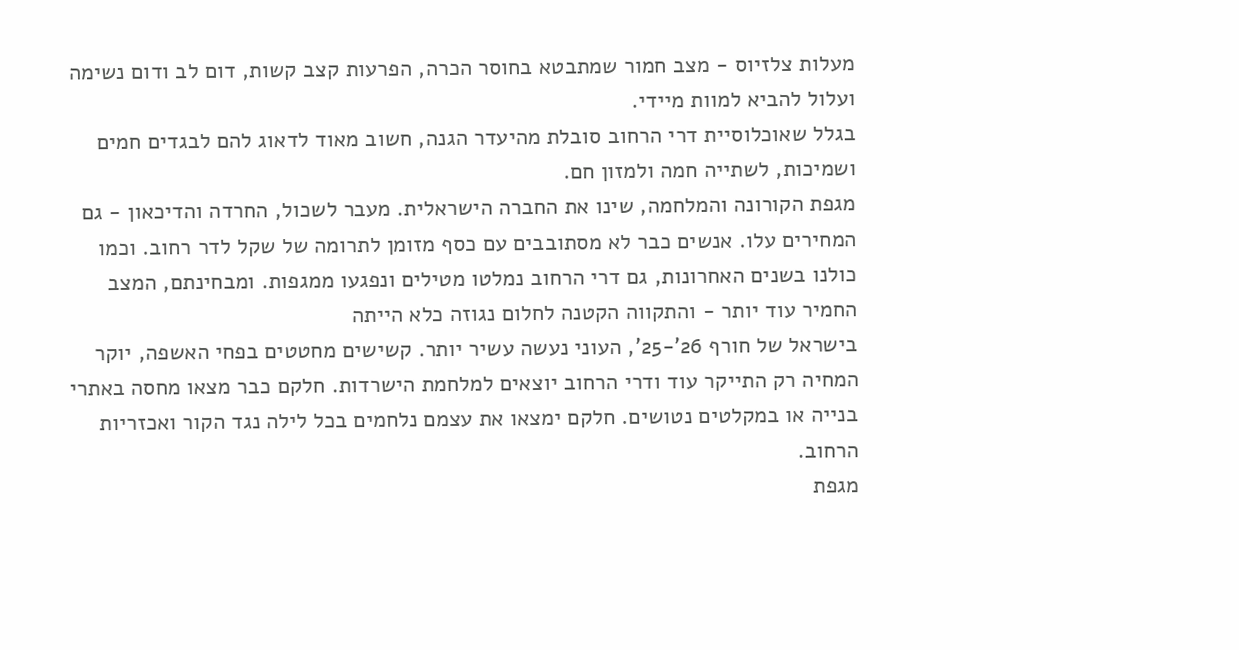מעלות צלזיוס - מצב חמור שמתבטא בחוסר הכרה, הפרעות קצב קשות, דום לב ודום נשימה ועלול להביא למוות מיידי.
בגלל שאוכלוסיית דרי הרחוב סובלת מהיעדר הגנה, חשוב מאוד לדאוג להם לבגדים חמים ושמיכות, לשתייה חמה ולמזון חם.
מגפת הקורונה והמלחמה, שינו את החברה הישראלית. מעבר לשכול, החרדה והדיכאון - גם המחירים עלו. אנשים כבר לא מסתובבים עם כסף מזומן לתרומה של שקל לדר רחוב. וכמו כולנו בשנים האחרונות, גם דרי הרחוב נמלטו מטילים ונפגעו ממגפות. ומבחינתם, המצב החמיר עוד יותר - והתקווה הקטנה לחלום נגוזה כלא הייתה
בישראל של חורף 26'-25', העוני נעשה עשיר יותר. קשישים מחטטים בפחי האשפה, יוקר המחיה רק התייקר עוד ודרי הרחוב יוצאים למלחמת הישרדות. חלקם כבר מצאו מחסה באתרי בנייה או במקלטים נטושים. חלקם ימצאו את עצמם נלחמים בכל לילה נגד הקור ואכזריות הרחוב.
מגפת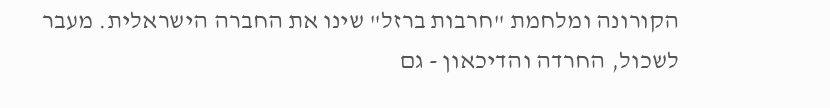הקורונה ומלחמת "חרבות ברזל" שינו את החברה הישראלית. מעבר לשכול, החרדה והדיכאון - גם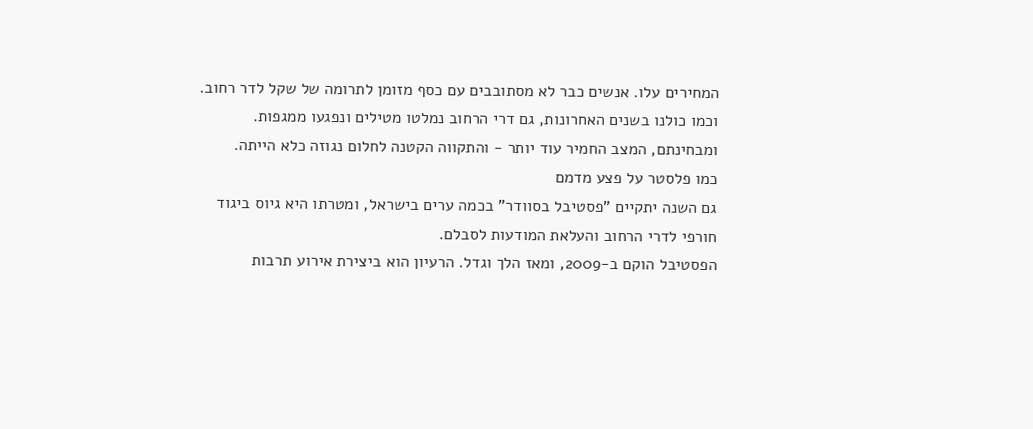המחירים עלו. אנשים כבר לא מסתובבים עם כסף מזומן לתרומה של שקל לדר רחוב. וכמו כולנו בשנים האחרונות, גם דרי הרחוב נמלטו מטילים ונפגעו ממגפות. ומבחינתם, המצב החמיר עוד יותר - והתקווה הקטנה לחלום נגוזה כלא הייתה.
כמו פלסטר על פצע מדמם
גם השנה יתקיים "פסטיבל בסוודר" בכמה ערים בישראל, ומטרתו היא גיוס ביגוד חורפי לדרי הרחוב והעלאת המודעות לסבלם.
הפסטיבל הוקם ב-2009, ומאז הלך וגדל. הרעיון הוא ביצירת אירוע תרבות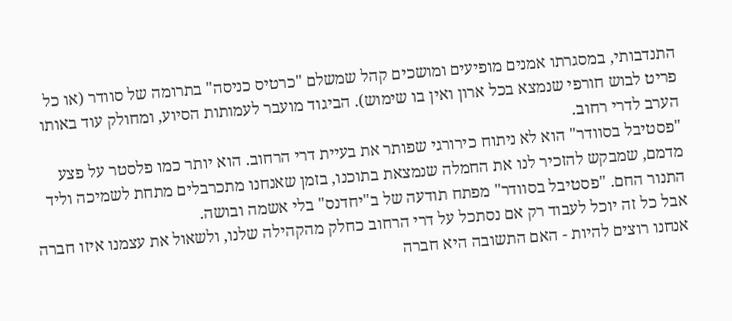התנדבותי, במסגרתו אמנים מופיעים ומושכים קהל שמשלם "כרטיס כניסה" בתרומה של סוודר (או כל פריט לבוש חורפי שנמצא בכל ארון ואין בו שימוש). הביגוד מועבר לעמותות הסיוע, ומחולק עוד באותו הערב לדרי רחוב.
"פסטיבל בסוודר" הוא לא ניתוח כירורגי שפותר את בעיית דרי הרחוב. הוא יותר כמו פלסטר על פצע מדמם, שמבקש להזכיר לנו את החמלה שנמצאת בתוכנו, בזמן שאנחנו מתכרבלים מתחת לשמיכה וליד התנור החם. "פסטיבל בסוודר" מפתח תודעה של ב"יחדנס" בלי אשמה ובושה.
אבל כל זה יוכל לעבוד רק אם נסתכל על דרי הרחוב כחלק מהקהילה שלנו, ולשאול את עצמנו איזו חברה אנחנו רוצים להיות - האם התשובה היא חברה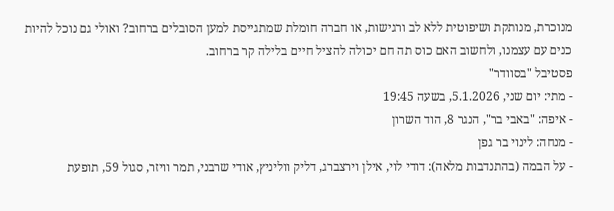מנוכרת, מנותקת ושיפוטית ללא לב ורגישות, או חברה חומלת שמתגייסת למען הסובלים ברחוב? ואולי גם נוכל להיות כנים עם עצמנו, ולחשוב האם כוס תה חם יכולה להציל חיים בלילה קר ברחוב.
פסטיבל "בסוודר"
- מתי: יום שני, 5.1.2026, בשעה 19:45
- איפה: "באבי בר", הנגר 8, הוד השרון
- מנחה: לינוי בר גפן
- על הבמה (בהתנדבות מלאה): דודי לוי, אילן וירצברג, דליק ווליניץ, אודי שרבני, תמר וויזר, סגול 59, תופעת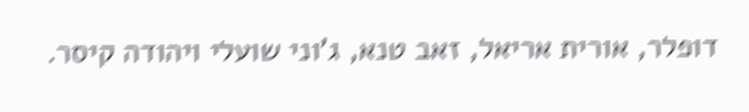דופלר, אורית אריאל, זאב טנא, ג'וני שועלי ויהודה קיסר.